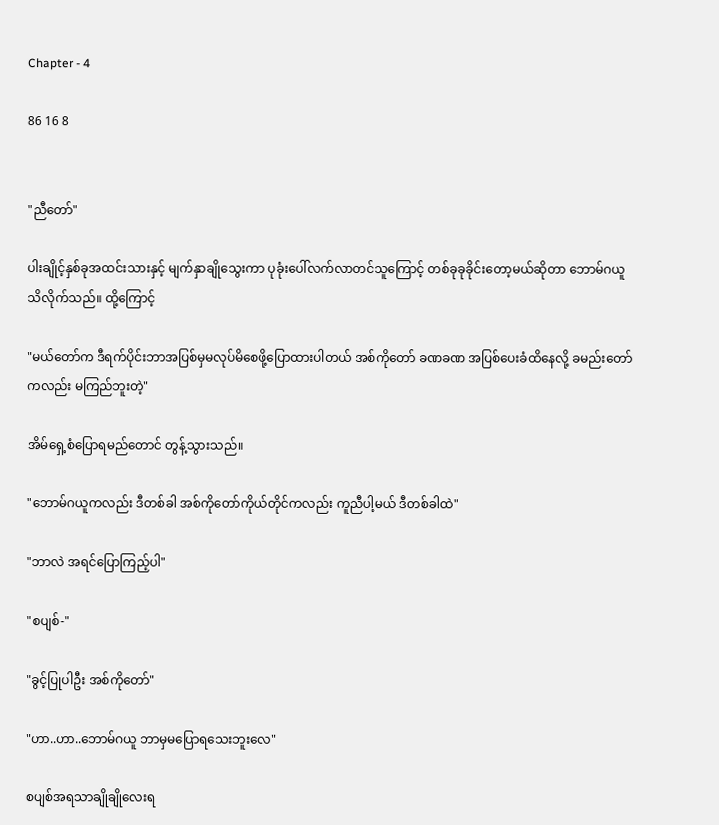Chapter - 4

86 16 8


"ညီတော်"

ပါးချိုင့်နှစ်ခုအထင်းသားနှင့် မျက်နှာချို‌သွေးကာ ပုခုံးပေါ်လက်လာတင်သူကြောင့် တစ်ခုခုခိုင်းတော့မယ်ဆိုတာ ဘောမ်ဂယူသိလိုက်သည်။ ထို့ကြောင့်

"မယ်တော်က ဒီရက်ပိုင်းဘာအပြစ်မှမလုပ်မိစေဖို့ပြောထားပါတယ် အစ်ကိုတော် ခဏခဏ အပြစ်ပေးခံထိနေလို့ ခမည်းတော်ကလည်း မကြည်ဘူးတဲ့"

အိမ်ရှေ့စံပြောရမည်တောင် တွန့်သွားသည်။

"ဘောမ်ဂယူကလည်း ဒီတစ်ခါ အစ်ကိုတော်ကိုယ်တိုင်ကလည်း ကူညီပါ့မယ် ဒီတစ်ခါထဲ"

"ဘာလဲ အရင်ပြောကြည့်ပါ"

"စပျစ်-"

"ခွင့်ပြုပါဦး အစ်ကိုတော်"

"ဟာ..ဟာ..ဘောမ်ဂယူ ဘာမှမပြောရသေးဘူးလေ"

စပျစ်အရသာချိုချိုလေးရ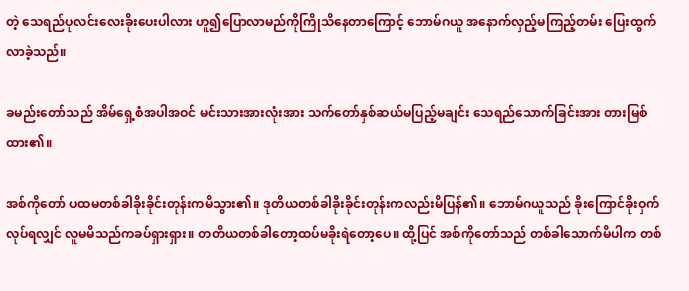တဲ့ သေရည်ပုလင်းလေးခိုးပေးပါလား ဟူ၍ပြောလာမည်ကိုကြိုသိနေတာကြောင့် ဘောမ်ဂယူ အနောက်လှည့်မကြည့်တမ်း ပြေးထွက်လာခဲ့သည်။

ခမည်းတော်သည် အိမ်ရှေ့စံအပါအဝင် မင်းသားအားလုံးအား သက်တော်နှစ်ဆယ်မပြည့်မချင်း သေရည်သောက်ခြင်းအား တားမြစ်ထား၏။

အစ်ကိုတော် ပထမတစ်ခါခိုးခိုင်းတုန်းကမိသွား၏။ ဒုတိယတစ်ခါခိုးခိုင်းတုန်းကလည်းမိပြန်၏။ ဘောမ်ဂယူသည် ခိုးကြောင်ခိုးဝှက်လုပ်ရလျှင် လူမမိသည်ကခပ်ရှားရှား။ တတိယတစ်ခါတော့ထပ်မခိုးရဲတော့ပေ။ ထို့ပြင် အစ်ကိုတော်သည် တစ်ခါသောက်မိပါက တစ်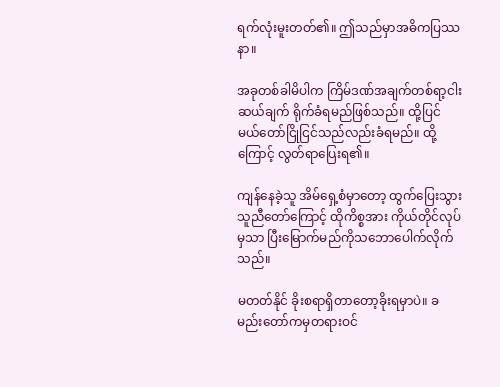ရက်လုံးမူးတတ်၏။ ဤသည်မှာအဓိကပြဿနာ။

အခုတစ်ခါမိပါက ကြိမ်ဒဏ်အချက်တစ်ရာ့ငါးဆယ်ချက် ရိုက်ခံရမည်ဖြစ်သည်။ ထို့ပြင် မယ်တော်ငြိုငြင်သည်လည်းခံရမည်။ ထို့ကြောင့် လွတ်ရာပြေးရ၏။

ကျန်နေခဲ့သူ အိမ်ရှေ့စံမှာတော့ ထွက်ပြေးသွားသူညီတော်ကြောင့် ထိုကိစ္စအား ကိုယ်တိုင်လုပ်မှသာ ပြီးမြောက်မည်ကိုသဘောပေါက်လိုက်သည်။

မတတ်နိုင် ခိုးစရာရှိတာတော့ခိုးရမှာပဲ။ ခမည်းတော်ကမှတရားဝင်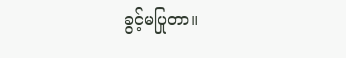ခွင့်မပြုတာ။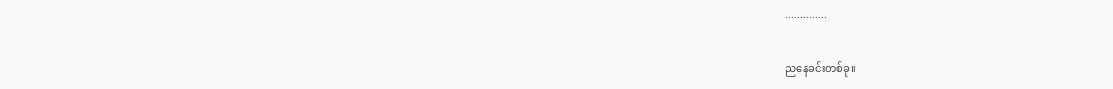..............

ညနေခင်းတစ်ခု။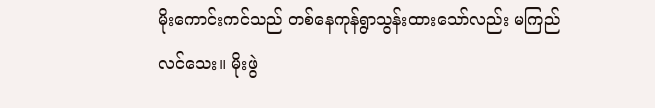မိုးကောင်းကင်သည် တစ်နေကုန်ရွာသွန်းထားသော်လည်း မကြည်လင်သေး။ မိုးဖွဲ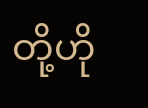တို့ဟို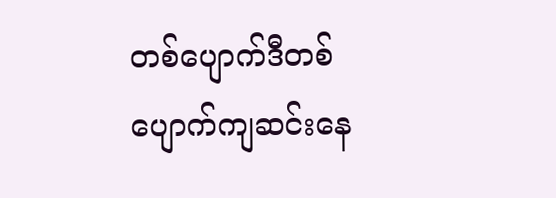တစ်ပျောက်ဒီတစ်ပျောက်ကျဆင်းနေ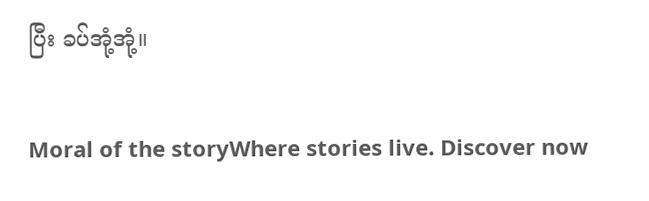ပြီး ခပ်အုံ့အုံ့။

Moral of the storyWhere stories live. Discover now